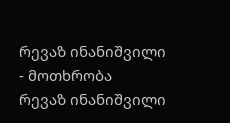რევაზ ინანიშვილი
- მოთხრობა
რევაზ ინანიშვილი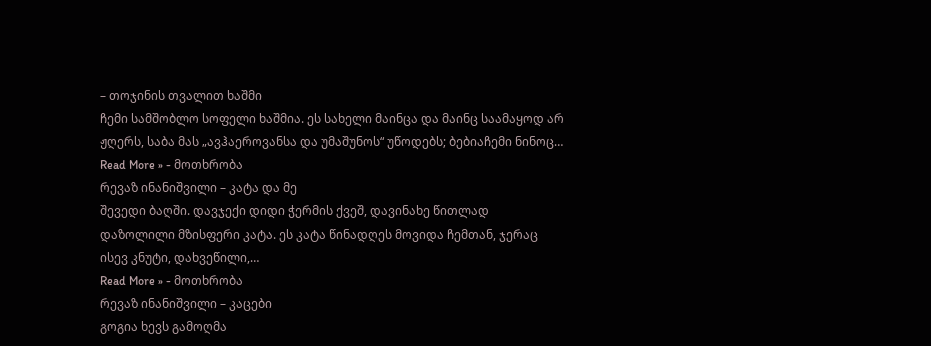– თოჯინის თვალით ხაშმი
ჩემი სამშობლო სოფელი ხაშმია. ეს სახელი მაინცა და მაინც საამაყოდ არ ჟღერს, საბა მას „ავჰაეროვანსა და უმაშუნოს“ უწოდებს; ბებიაჩემი ნინოც…
Read More » - მოთხრობა
რევაზ ინანიშვილი – კატა და მე
შევედი ბაღში. დავჯექი დიდი ჭერმის ქვეშ, დავინახე წითლად დაზოლილი მზისფერი კატა. ეს კატა წინადღეს მოვიდა ჩემთან, ჯერაც ისევ კნუტი, დახვეწილი,…
Read More » - მოთხრობა
რევაზ ინანიშვილი – კაცები
გოგია ხევს გამოღმა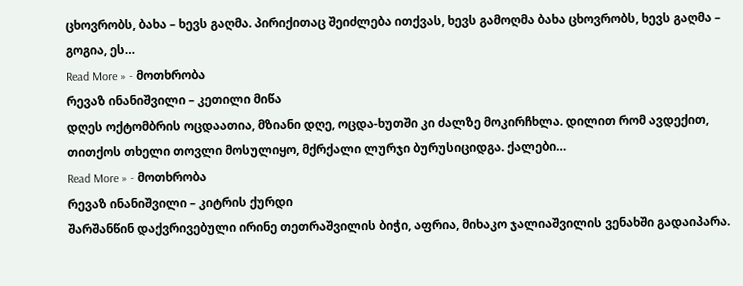ცხოვრობს, ბახა – ხევს გაღმა. პირიქითაც შეიძლება ითქვას, ხევს გამოღმა ბახა ცხოვრობს, ხევს გაღმა – გოგია, ეს…
Read More » - მოთხრობა
რევაზ ინანიშვილი – კეთილი მიწა
დღეს ოქტომბრის ოცდაათია, მზიანი დღე, ოცდა-ხუთში კი ძალზე მოკირჩხლა. დილით რომ ავდექით, თითქოს თხელი თოვლი მოსულიყო, მქრქალი ლურჯი ბურუსიციდგა. ქალები…
Read More » - მოთხრობა
რევაზ ინანიშვილი – კიტრის ქურდი
შარშანწინ დაქვრივებული ირინე თეთრაშვილის ბიჭი, აფრია, მიხაკო ჯალიაშვილის ვენახში გადაიპარა.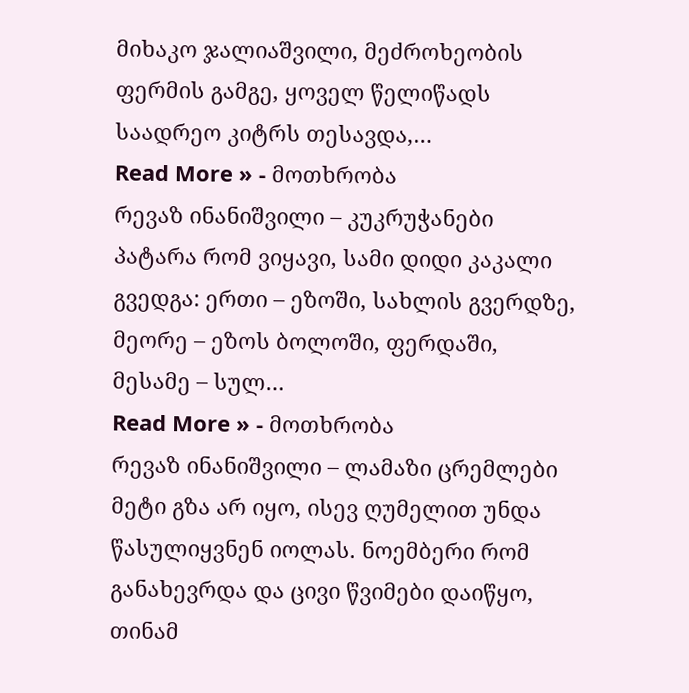მიხაკო ჯალიაშვილი, მეძროხეობის ფერმის გამგე, ყოველ წელიწადს საადრეო კიტრს თესავდა,…
Read More » - მოთხრობა
რევაზ ინანიშვილი – კუკრუჭანები
პატარა რომ ვიყავი, სამი დიდი კაკალი გვედგა: ერთი – ეზოში, სახლის გვერდზე, მეორე – ეზოს ბოლოში, ფერდაში, მესამე – სულ…
Read More » - მოთხრობა
რევაზ ინანიშვილი – ლამაზი ცრემლები
მეტი გზა არ იყო, ისევ ღუმელით უნდა წასულიყვნენ იოლას. ნოემბერი რომ განახევრდა და ცივი წვიმები დაიწყო, თინამ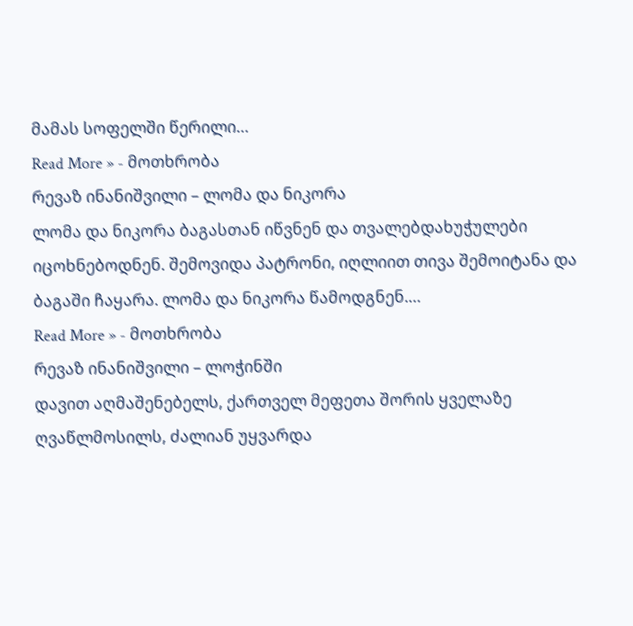მამას სოფელში წერილი…
Read More » - მოთხრობა
რევაზ ინანიშვილი – ლომა და ნიკორა
ლომა და ნიკორა ბაგასთან იწვნენ და თვალებდახუჭულები იცოხნებოდნენ. შემოვიდა პატრონი, იღლიით თივა შემოიტანა და ბაგაში ჩაყარა. ლომა და ნიკორა წამოდგნენ.…
Read More » - მოთხრობა
რევაზ ინანიშვილი – ლოჭინში
დავით აღმაშენებელს, ქართველ მეფეთა შორის ყველაზე ღვაწლმოსილს, ძალიან უყვარდა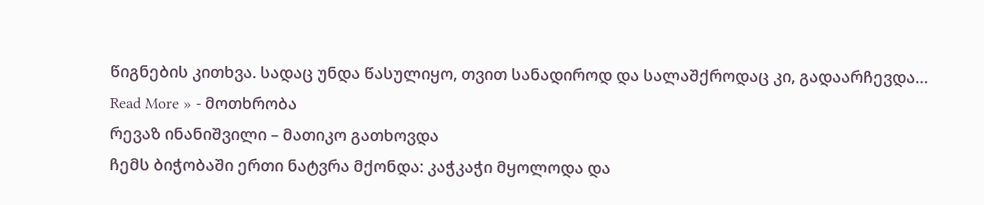წიგნების კითხვა. სადაც უნდა წასულიყო, თვით სანადიროდ და სალაშქროდაც კი, გადაარჩევდა…
Read More » - მოთხრობა
რევაზ ინანიშვილი – მათიკო გათხოვდა
ჩემს ბიჭობაში ერთი ნატვრა მქონდა: კაჭკაჭი მყოლოდა და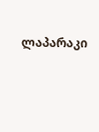ლაპარაკი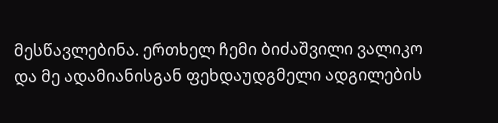მესწავლებინა. ერთხელ ჩემი ბიძაშვილი ვალიკო და მე ადამიანისგან ფეხდაუდგმელი ადგილების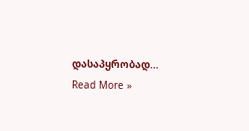დასაპყრობად…
Read More »